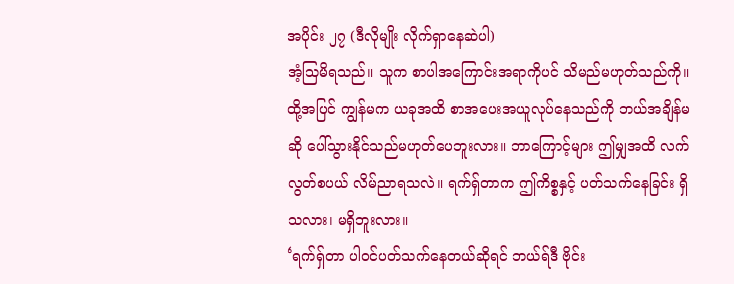အပိုင်း ၂၇ (ဒီလိုမျိုး လိုက်ရှာနေဆဲပါ)
အံ့သြမိရသည်။ သူက စာပါအကြောင်းအရာကိုပင် သိမည်မဟုတ်သည်ကို။ ထို့အပြင် ကျွန်မက ယခုအထိ စာအပေးအယူလုပ်နေသည်ကို ဘယ်အချိန်မဆို ပေါ်သွားနိုင်သည်မဟုတ်ပေဘူးလား။ ဘာကြောင့်များ ဤမျှအထိ လက်လွတ်စပယ် လိမ်ညာရသလဲ။ ရက်ရှ်တာက ဤကိစ္စနှင့် ပတ်သက်နေခြင်း ရှိသလား၊ မရှိဘူးလား။
‘ရက်ရှ်တာ ပါဝင်ပတ်သက်နေတယ်ဆိုရင် ဘယ်ရ်ဒီ ဗိုင်း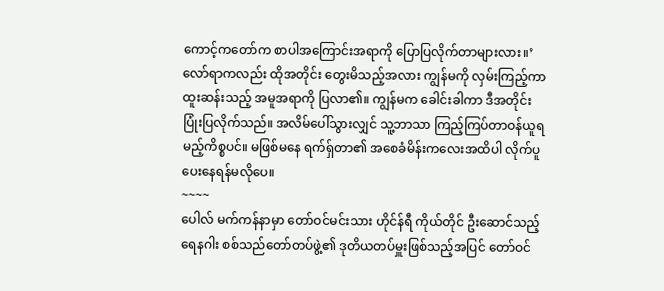ကောင့်ကတော်က စာပါအကြောင်းအရာကို ပြောပြလိုက်တာများလား။’
လော်ရာကလည်း ထိုအတိုင်း တွေးမိသည့်အလား ကျွန်မကို လှမ်းကြည့်ကာ ထူးဆန်းသည့် အမူအရာကို ပြလာ၏။ ကျွန်မက ခေါင်းခါကာ ဒီအတိုင်း ပြုံးပြလိုက်သည်။ အလိမ်ပေါ်သွားလျှင် သူ့ဘာသာ ကြည့်ကြပ်တာဝန်ယူရမည့်ကိစ္စပင်။ မဖြစ်မနေ ရက်ရှ်တာ၏ အစေခံမိန်းကလေးအထိပါ လိုက်ပူပေးနေရန်မလိုပေ။
~~~~
ပေါလ် မက်ကန်နာမှာ တော်ဝင်မင်းသား ဟိုင်န်ရီ ကိုယ်တိုင် ဦးဆောင်သည့် ရေနဂါး စစ်သည်တော်တပ်ဖွဲ့၏ ဒုတိယတပ်မှူးဖြစ်သည့်အပြင် တော်ဝင်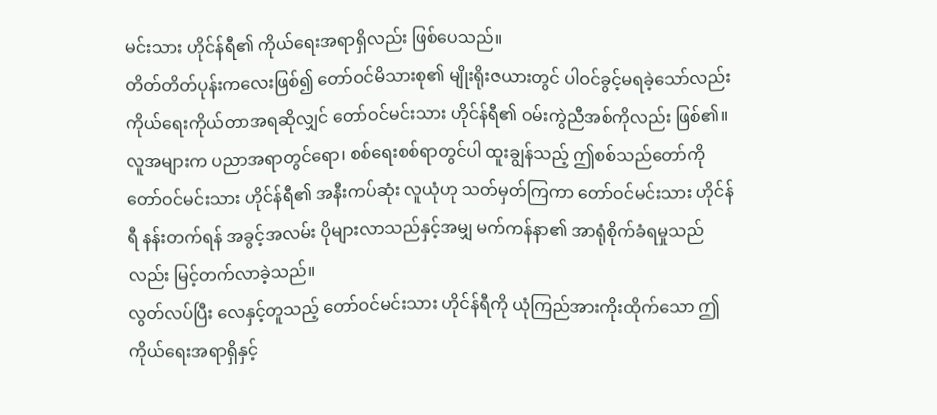မင်းသား ဟိုင်န်ရီ၏ ကိုယ်ရေးအရာရှိလည်း ဖြစ်ပေသည်။
တိတ်တိတ်ပုန်းကလေးဖြစ်၍ တော်ဝင်မိသားစု၏ မျိုးရိုးဇယားတွင် ပါဝင်ခွင့်မရခဲ့သော်လည်း ကိုယ်ရေးကိုယ်တာအရဆိုလျှင် တော်ဝင်မင်းသား ဟိုင်န်ရီ၏ ဝမ်းကွဲညီအစ်ကိုလည်း ဖြစ်၏။
လူအများက ပညာအရာတွင်ရော၊ စစ်ရေးစစ်ရာတွင်ပါ ထူးချွန်သည့် ဤစစ်သည်တော်ကို တော်ဝင်မင်းသား ဟိုင်န်ရီ၏ အနီးကပ်ဆုံး လူယုံဟု သတ်မှတ်ကြကာ တော်ဝင်မင်းသား ဟိုင်န်ရီ နန်းတက်ရန် အခွင့်အလမ်း ပိုများလာသည်နှင့်အမျှ မက်ကန်နာ၏ အာရုံစိုက်ခံရမှုသည်လည်း မြင့်တက်လာခဲ့သည်။
လွတ်လပ်ပြီး လေနှင့်တူသည့် တော်ဝင်မင်းသား ဟိုင်န်ရီကို ယုံကြည်အားကိုးထိုက်သော ဤကိုယ်ရေးအရာရှိနှင့်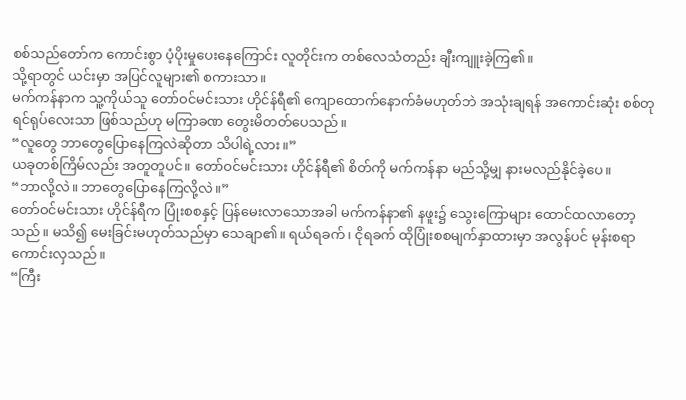စစ်သည်တော်က ကောင်းစွာ ပံ့ပိုးမှုပေးနေကြောင်း လူတိုင်းက တစ်လေသံတည်း ချီးကျူးခဲ့ကြ၏။
သို့ရာတွင် ယင်းမှာ အပြင်လူများ၏ စကားသာ။
မက်ကန်နာက သူ့ကိုယ်သူ တော်ဝင်မင်းသား ဟိုင်န်ရီ၏ ကျောထောက်နောက်ခံမဟုတ်ဘဲ အသုံးချရန် အကောင်းဆုံး စစ်တုရင်ရုပ်လေးသာ ဖြစ်သည်ဟု မကြာခဏ တွေးမိတတ်ပေသည်။
“လူတွေ ဘာတွေပြောနေကြလဲဆိုတာ သိပါရဲ့လား။”
ယခုတစ်ကြိမ်လည်း အတူတူပင်။ တော်ဝင်မင်းသား ဟိုင်န်ရီ၏ စိတ်ကို မက်ကန်နာ မည်သို့မျှ နားမလည်နိုင်ခဲ့ပေ။
“ဘာလို့လဲ။ ဘာတွေပြောနေကြလို့လဲ။”
တော်ဝင်မင်းသား ဟိုင်န်ရီက ပြုံးစစနှင့် ပြန်မေးလာသောအခါ မက်ကန်နာ၏ နဖူး၌ သွေးကြောများ ထောင်ထလာတော့သည်။ မသိ၍ မေးခြင်းမဟုတ်သည်မှာ သေချာ၏။ ရယ်ရခက်၊ ငိုရခက် ထိုပြုံးစစမျက်နှာထားမှာ အလွန်ပင် မုန်းစရာ ကောင်းလှသည်။
“ကြီး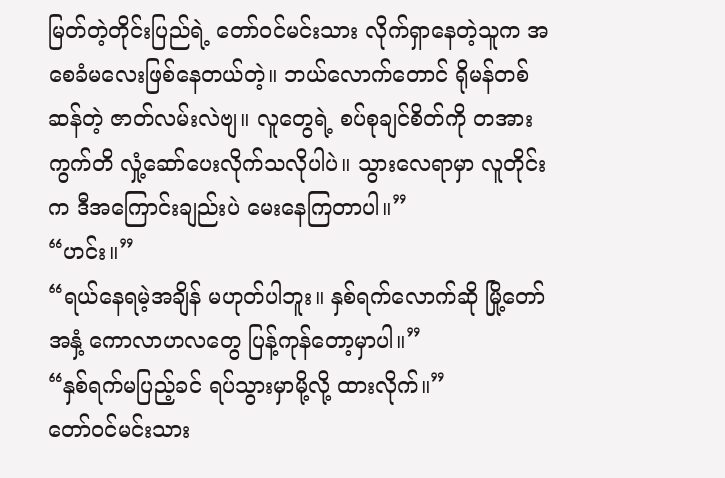မြတ်တဲ့တိုင်းပြည်ရဲ့ တော်ဝင်မင်းသား လိုက်ရှာနေတဲ့သူက အစေခံမလေးဖြစ်နေတယ်တဲ့။ ဘယ်လောက်တောင် ရိုမန်တစ်ဆန်တဲ့ ဇာတ်လမ်းလဲဗျ။ လူတွေရဲ့ စပ်စုချင်စိတ်ကို တအားကွက်တိ လှုံ့ဆော်ပေးလိုက်သလိုပါပဲ။ သွားလေရာမှာ လူတိုင်းက ဒီအကြောင်းချည်းပဲ မေးနေကြတာပါ။”
“ဟင်း။”
“ရယ်နေရမဲ့အချိန် မဟုတ်ပါဘူး။ နှစ်ရက်လောက်ဆို မြို့တော်အနှံ့ ကောလာဟလတွေ ပြန့်ကုန်တော့မှာပါ။”
“နှစ်ရက်မပြည့်ခင် ရပ်သွားမှာမို့လို့ ထားလိုက်။”
တော်ဝင်မင်းသား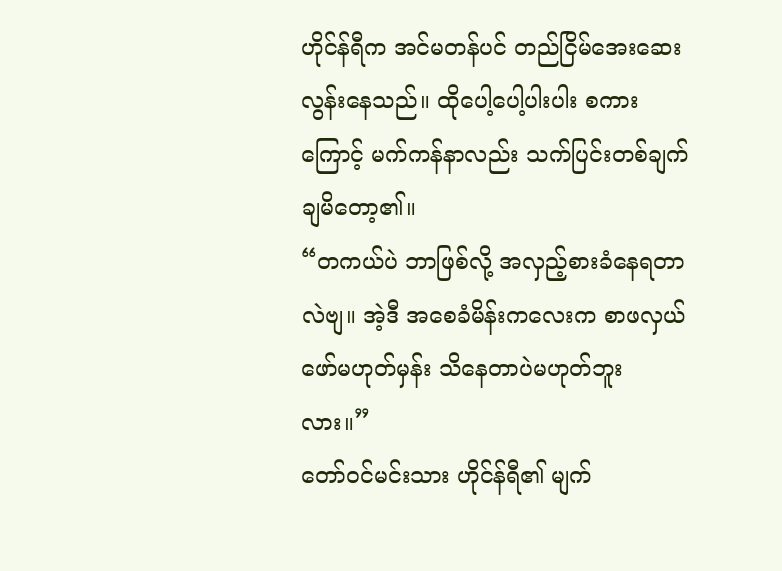ဟိုင်န်ရီက အင်မတန်ပင် တည်ငြိမ်အေးဆေးလွန်းနေသည်။ ထိုပေါ့ပေါ့ပါးပါး စကားကြောင့် မက်ကန်နာလည်း သက်ပြင်းတစ်ချက်ချမိတော့၏။
“တကယ်ပဲ ဘာဖြစ်လို့ အလှည့်စားခံနေရတာလဲဗျ။ အဲ့ဒီ အစေခံမိန်းကလေးက စာဖလှယ်ဖော်မဟုတ်မှန်း သိနေတာပဲမဟုတ်ဘူးလား။”
တော်ဝင်မင်းသား ဟိုင်န်ရီ၏ မျက်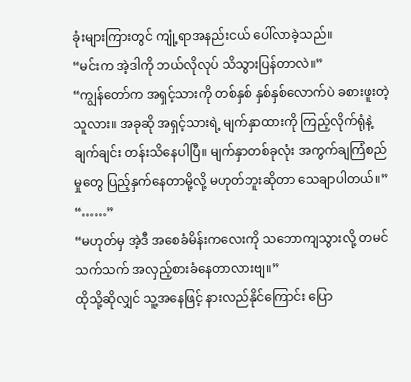ခုံးများကြားတွင် ကျုံ့ရာအနည်းငယ် ပေါ်လာခဲ့သည်။
“မင်းက အဲ့ဒါကို ဘယ်လိုလုပ် သိသွားပြန်တာလဲ။”
“ကျွန်တော်က အရှင့်သားကို တစ်နှစ် နှစ်နှစ်လောက်ပဲ ခစားဖူးတဲ့သူလား။ အခုဆို အရှင့်သားရဲ့ မျက်နှာထားကို ကြည့်လိုက်ရုံနဲ့ ချက်ချင်း တန်းသိနေပါပြီ။ မျက်နှာတစ်ခုလုံး အကွက်ချကြံစည်မှုတွေ ပြည့်နှက်နေတာမို့လို့ မဟုတ်ဘူးဆိုတာ သေချာပါတယ်။”
“……”
“မဟုတ်မှ အဲ့ဒီ အစေခံမိန်းကလေးကို သဘောကျသွားလို့ တမင်သက်သက် အလှည့်စားခံနေတာလားဗျ။”
ထိုသို့ဆိုလျှင် သူ့အနေဖြင့် နားလည်နိုင်ကြောင်း ပြော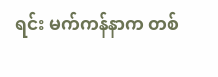ရင်း မက်ကန်နာက တစ်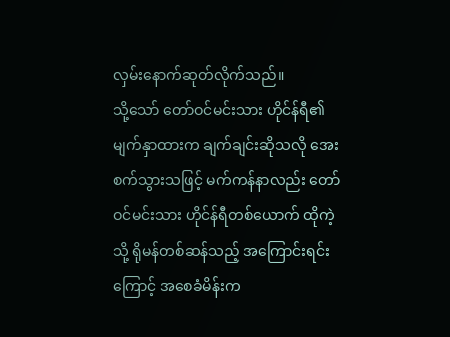လှမ်းနောက်ဆုတ်လိုက်သည်။
သို့သော် တော်ဝင်မင်းသား ဟိုင်န်ရီ၏ မျက်နှာထားက ချက်ချင်းဆိုသလို အေးစက်သွားသဖြင့် မက်ကန်နာလည်း တော်ဝင်မင်းသား ဟိုင်န်ရီတစ်ယောက် ထိုကဲ့သို့ ရိုမန်တစ်ဆန်သည့် အကြောင်းရင်းကြောင့် အစေခံမိန်းက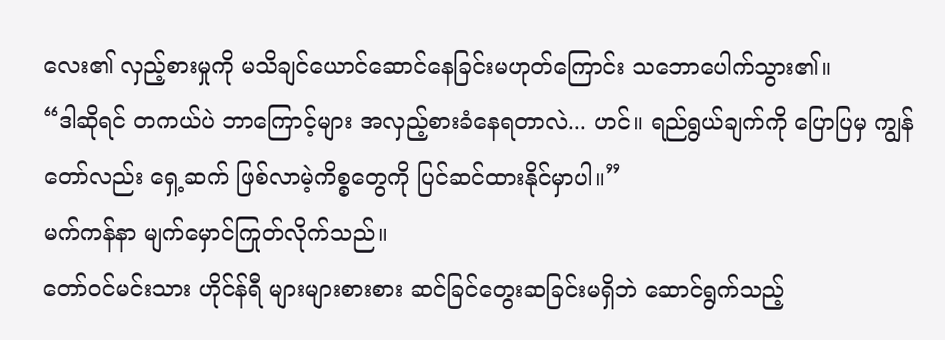လေး၏ လှည့်စားမှုကို မသိချင်ယောင်ဆောင်နေခြင်းမဟုတ်ကြောင်း သဘောပေါက်သွား၏။
“ဒါဆိုရင် တကယ်ပဲ ဘာကြောင့်များ အလှည့်စားခံနေရတာလဲ... ဟင်။ ရည်ရွယ်ချက်ကို ပြောပြမှ ကျွန်တော်လည်း ရှေ့ဆက် ဖြစ်လာမဲ့ကိစ္စတွေကို ပြင်ဆင်ထားနိုင်မှာပါ။”
မက်ကန်နာ မျက်မှောင်ကြုတ်လိုက်သည်။
တော်ဝင်မင်းသား ဟိုင်န်ရီ များများစားစား ဆင်ခြင်တွေးဆခြင်းမရှိဘဲ ဆောင်ရွက်သည့်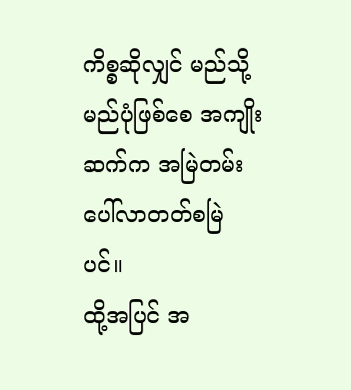ကိစ္စဆိုလျှင် မည်သို့မည်ပုံဖြစ်စေ အကျိုးဆက်က အမြဲတမ်း ပေါ်လာတတ်စမြဲပင်။
ထို့အပြင် အ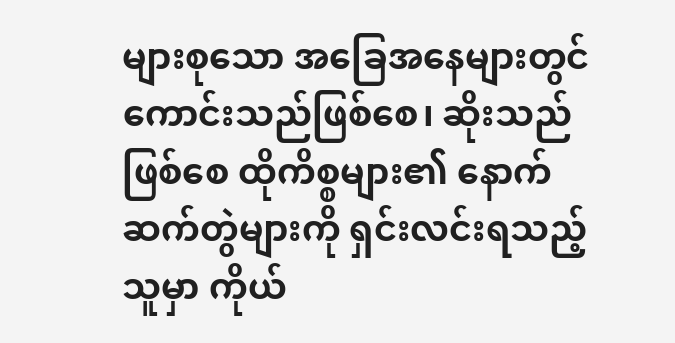များစုသော အခြေအနေများတွင် ကောင်းသည်ဖြစ်စေ၊ ဆိုးသည်ဖြစ်စေ ထိုကိစ္စများ၏ နောက်ဆက်တွဲများကို ရှင်းလင်းရသည့်သူမှာ ကိုယ်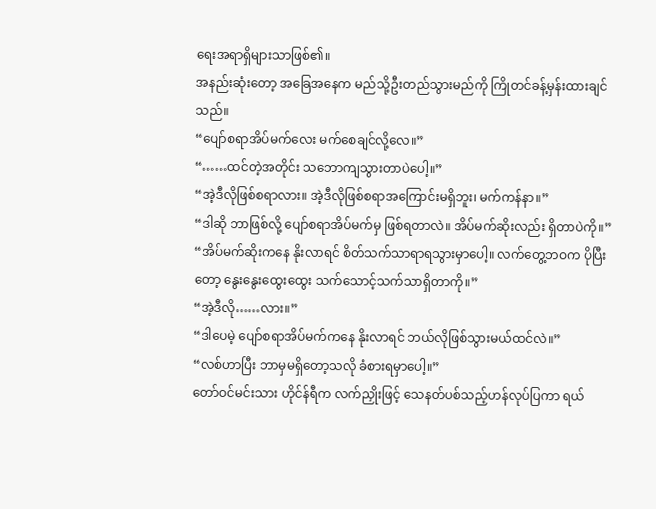ရေးအရာရှိများသာဖြစ်၏။
အနည်းဆုံးတော့ အခြေအနေက မည်သို့ဦးတည်သွားမည်ကို ကြိုတင်ခန့်မှန်းထားချင်သည်။
“ပျော်စရာအိပ်မက်လေး မက်စေချင်လို့လေ။”
“……ထင်တဲ့အတိုင်း သဘောကျသွားတာပဲပေါ့။”
“အဲ့ဒီလိုဖြစ်စရာလား။ အဲ့ဒီလိုဖြစ်စရာအကြောင်းမရှိဘူး၊ မက်ကန်နာ။”
“ဒါဆို ဘာဖြစ်လို့ ပျော်စရာအိပ်မက်မှ ဖြစ်ရတာလဲ။ အိပ်မက်ဆိုးလည်း ရှိတာပဲကို။”
“အိပ်မက်ဆိုးကနေ နိုးလာရင် စိတ်သက်သာရာရသွားမှာပေါ့။ လက်တွေ့ဘဝက ပိုပြီးတော့ နွေးနွေးထွေးထွေး သက်သောင့်သက်သာရှိတာကို။”
“အဲ့ဒီလို……လား။”
“ဒါပေမဲ့ ပျော်စရာအိပ်မက်ကနေ နိုးလာရင် ဘယ်လိုဖြစ်သွားမယ်ထင်လဲ။”
“လစ်ဟာပြီး ဘာမှမရှိတော့သလို ခံစားရမှာပေါ့။”
တော်ဝင်မင်းသား ဟိုင်န်ရီက လက်ညှိုးဖြင့် သေနတ်ပစ်သည့်ဟန်လုပ်ပြကာ ရယ်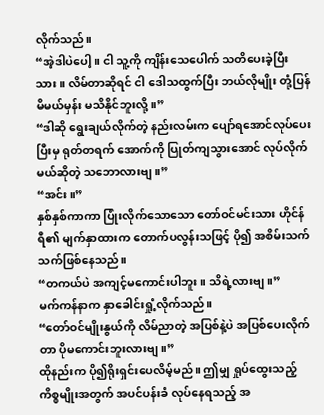လိုက်သည်။
“အဲ့ဒါပဲပေါ့။ ငါ သူ့ကို ကျိန်းသေပေါက် သတိပေးခဲ့ပြီးသား။ လိမ်တာဆိုရင် ငါ ဒေါသထွက်ပြီး ဘယ်လိုမျိုး တုံ့ပြန်မိမယ်မှန်း မသိနိုင်ဘူးလို့။”
“ဒါဆို ရွေးချယ်လိုက်တဲ့ နည်းလမ်းက ပျော်ရအောင်လုပ်ပေးပြီးမှ ရုတ်တရက် အောက်ကို ပြုတ်ကျသွားအောင် လုပ်လိုက်မယ်ဆိုတဲ့ သဘောလားဗျ။”
“အင်း။”
နှစ်နှစ်ကာကာ ပြုံးလိုက်သောသော တော်ဝင်မင်းသား ဟိုင်န်ရီ၏ မျက်နှာထားက တောက်ပလွန်းသဖြင့် ပို၍ အစိမ်းသက်သက်ဖြစ်နေသည်။
“တကယ်ပဲ အကျင့်မကောင်းပါဘူး။ သိရဲ့လားဗျ။”
မက်ကန်နာက နှာခေါင်းရှုံ့လိုက်သည်။
“တော်ဝင်မျိုးနွယ်ကို လိမ်ညာတဲ့ အပြစ်နဲ့ပဲ အပြစ်ပေးလိုက်တာ ပိုမကောင်းဘူးလားဗျ။”
ထိုနည်းက ပို၍ရိုးရှင်းပေလိမ့်မည်။ ဤမျှ ရှုပ်ထွေးသည့် ကိစ္စမျိုးအတွက် အပင်ပန်းခံ လုပ်နေရသည့် အ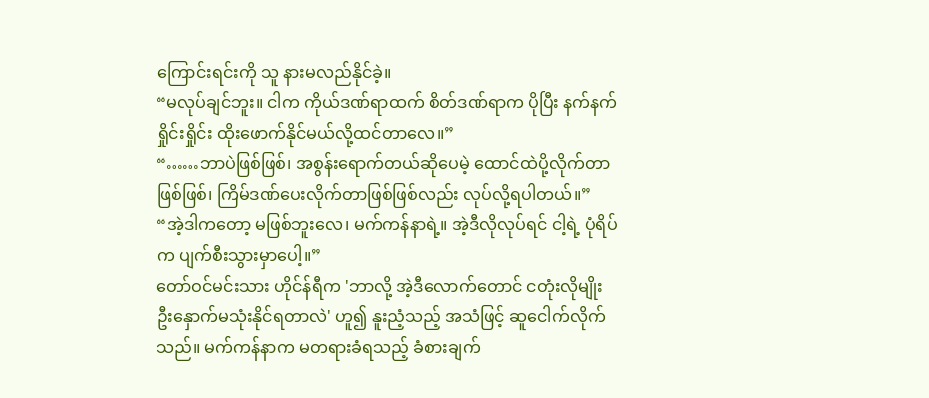ကြောင်းရင်းကို သူ နားမလည်နိုင်ခဲ့။
“မလုပ်ချင်ဘူး။ ငါက ကိုယ်ဒဏ်ရာထက် စိတ်ဒဏ်ရာက ပိုပြီး နက်နက်ရှိုင်းရှိုင်း ထိုးဖောက်နိုင်မယ်လို့ထင်တာလေ။”
“……ဘာပဲဖြစ်ဖြစ်၊ အစွန်းရောက်တယ်ဆိုပေမဲ့ ထောင်ထဲပို့လိုက်တာဖြစ်ဖြစ်၊ ကြိမ်ဒဏ်ပေးလိုက်တာဖြစ်ဖြစ်လည်း လုပ်လို့ရပါတယ်။”
“အဲ့ဒါကတော့ မဖြစ်ဘူးလေ၊ မက်ကန်နာရဲ့။ အဲ့ဒီလိုလုပ်ရင် ငါ့ရဲ့ ပုံရိပ်က ပျက်စီးသွားမှာပေါ့။”
တော်ဝင်မင်းသား ဟိုင်န်ရီက 'ဘာလို့ အဲ့ဒီလောက်တောင် ငတုံးလိုမျိုး ဦးနှောက်မသုံးနိုင်ရတာလဲ' ဟူ၍ နူးညံ့သည့် အသံဖြင့် ဆူငေါက်လိုက်သည်။ မက်ကန်နာက မတရားခံရသည့် ခံစားချက်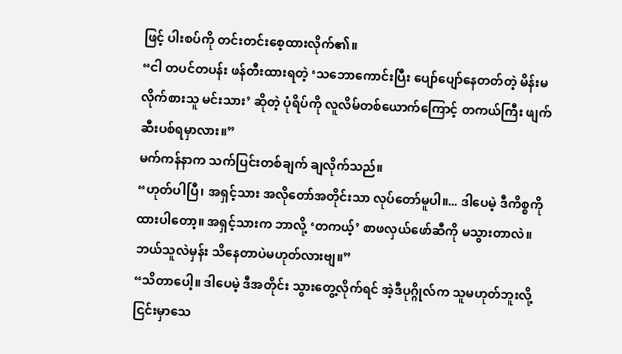ဖြင့် ပါးစပ်ကို တင်းတင်းစေ့ထားလိုက်၏။
“ငါ တပင်တပန်း ဖန်တီးထားရတဲ့ ‘သဘောကောင်းပြီး ပျော်ပျော်နေတတ်တဲ့ မိန်းမလိုက်စားသူ မင်းသား’ ဆိုတဲ့ ပုံရိပ်ကို လူလိမ်တစ်ယောက်ကြောင့် တကယ်ကြီး ဖျက်ဆီးပစ်ရမှာလား။”
မက်ကန်နာက သက်ပြင်းတစ်ချက် ချလိုက်သည်။
“ဟုတ်ပါပြီ၊ အရှင့်သား အလိုတော်အတိုင်းသာ လုပ်တော်မူပါ။... ဒါပေမဲ့ ဒီကိစ္စကို ထားပါတော့။ အရှင့်သားက ဘာလို့ ‘တကယ့်’ စာဖလှယ်ဖော်ဆီကို မသွားတာလဲ။ ဘယ်သူလဲမှန်း သိနေတာပဲမဟုတ်လားဗျ။”
“သိတာပေါ့။ ဒါပေမဲ့ ဒီအတိုင်း သွားတွေ့လိုက်ရင် အဲ့ဒီပုဂ္ဂိုလ်က သူမဟုတ်ဘူးလို့ ငြင်းမှာသေ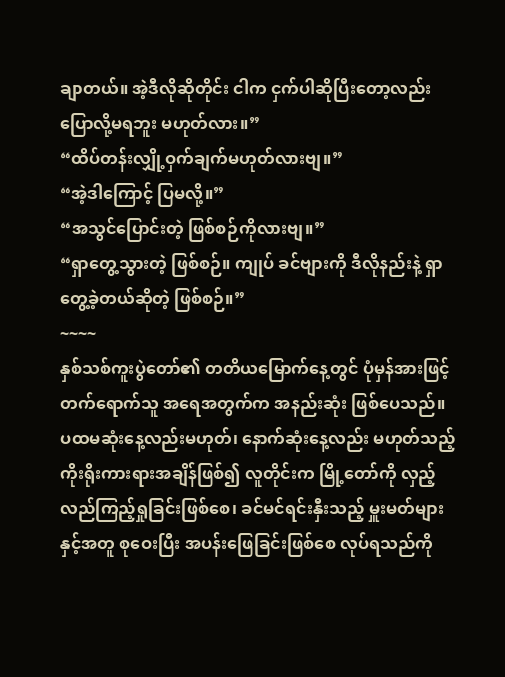ချာတယ်။ အဲ့ဒီလိုဆိုတိုင်း ငါက ငှက်ပါဆိုပြီးတော့လည်း ပြောလို့မရဘူး မဟုတ်လား။”
“ထိပ်တန်းလျှို့ဝှက်ချက်မဟုတ်လားဗျ။”
“အဲ့ဒါကြောင့် ပြမလို့။”
“အသွင်ပြောင်းတဲ့ ဖြစ်စဉ်ကိုလားဗျ။”
“ရှာတွေ့သွားတဲ့ ဖြစ်စဉ်။ ကျုပ် ခင်ဗျားကို ဒီလိုနည်းနဲ့ ရှာတွေ့ခဲ့တယ်ဆိုတဲ့ ဖြစ်စဉ်။”
~~~~
နှစ်သစ်ကူးပွဲတော်၏ တတိယမြောက်နေ့တွင် ပုံမှန်အားဖြင့် တက်ရောက်သူ အရေအတွက်က အနည်းဆုံး ဖြစ်ပေသည်။
ပထမဆုံးနေ့လည်းမဟုတ်၊ နောက်ဆုံးနေ့လည်း မဟုတ်သည့် ကိုးရိုးကားရားအချိန်ဖြစ်၍ လူတိုင်းက မြို့တော်ကို လှည့်လည်ကြည့်ရှုခြင်းဖြစ်စေ၊ ခင်မင်ရင်းနှီးသည့် မှူးမတ်များနှင့်အတူ စုဝေးပြီး အပန်းဖြေခြင်းဖြစ်စေ လုပ်ရသည်ကို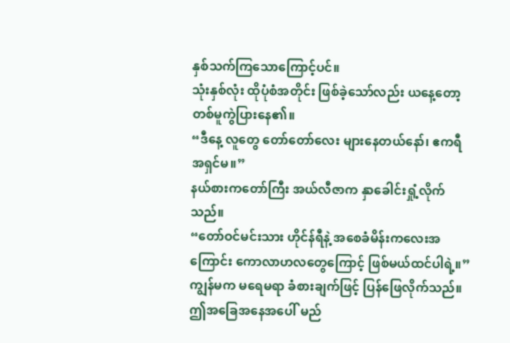နှစ်သက်ကြသောကြောင့်ပင်။
သုံးနှစ်လုံး ထိုပုံစံအတိုင်း ဖြစ်ခဲ့သော်လည်း ယနေ့တော့ တစ်မူကွဲပြားနေ၏။
“ဒီနေ့ လူတွေ တော်တော်လေး များနေတယ်နော်၊ ဧကရီ အရှင်မ။”
နယ်စားကတော်ကြီး အယ်လီဇာက နှာခေါင်းရှုံ့လိုက်သည်။
“တော်ဝင်မင်းသား ဟိုင်န်ရီနဲ့ အစေခံမိန်းကလေးအကြောင်း ကောလာဟလတွေကြောင့် ဖြစ်မယ်ထင်ပါရဲ့။”
ကျွန်မက မရေမရာ ခံစားချက်ဖြင့် ပြန်ဖြေလိုက်သည်။
ဤအခြေအနေအပေါ် မည်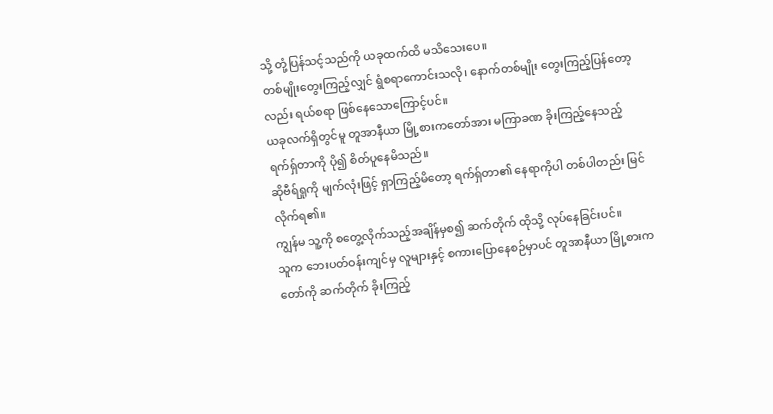သို့ တုံ့ပြန်သင့်သည်ကို ယခုထက်ထိ မသိသေးပေ။
တစ်မျိုးတွေးကြည့်လျှင် ရွံစရာကောင်းသလို၊ နောက်တစ်မျိုး တွေးကြည့်ပြန်တော့လည်း ရယ်စရာ ဖြစ်နေသောကြောင့်ပင်။
ယခုလက်ရှိတွင်မူ တူအာနီယာ မြို့စားကတော်အား မကြာခဏ ခိုးကြည့်နေသည့် ရက်ရှ်တာကို ပို၍ စိတ်ပူနေမိသည်။
ဆိုဗီရ်ရှုကို မျက်လုံးဖြင့် ရှာကြည့်မိတော့ ရက်ရှ်တာ၏ နေရာကိုပါ တစ်ပါတည်း မြင်လိုက်ရ၏။
ကျွန်မ သူ့ကို စတွေ့လိုက်သည့်အချိန်မှစ၍ ဆက်တိုက် ထိုသို့ လုပ်နေခြင်းပင်။
သူက ဘေးပတ်ဝန်းကျင်မှ လူများနှင့် စကားပြောနေစဉ်မှာပင် တူအာနီယာ မြို့စားကတော်ကို ဆက်တိုက် ခိုးကြည့်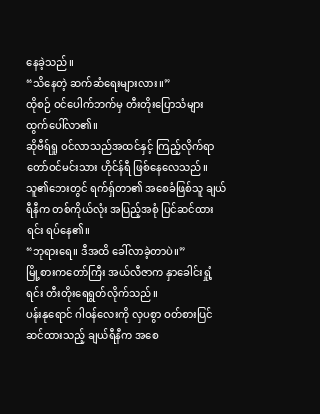နေခဲ့သည်။
“သိနေတဲ့ ဆက်ဆံရေးများလား။”
ထိုစဉ် ဝင်ပေါက်ဘက်မှ တီးတိုးပြောသံများ ထွက်ပေါ်လာ၏။
ဆိုဗီရ်ရှု ဝင်လာသည်အထင်နှင့် ကြည့်လိုက်ရာ တော်ဝင်မင်းသား ဟိုင်န်ရီ ဖြစ်နေလေသည်။
သူ၏ဘေးတွင် ရက်ရှ်တာ၏ အစေခံဖြစ်သူ ချယ်ရီနီက တစ်ကိုယ်လုံး အပြည့်အစုံ ပြင်ဆင်ထားရင်း ရပ်နေ၏။
“ဘုရားရေ။ ဒီအထိ ခေါ်လာခဲ့တာပဲ။”
မြို့စားကတော်ကြီး အယ်လီဇာက နှာခေါင်းရှုံ့ရင်း တီးတိုးရေရွတ်လိုက်သည်။
ပန်းနုရောင် ဂါဝန်လေးကို လှပစွာ ဝတ်စားပြင်ဆင်ထားသည့် ချယ်ရီနီက အစေ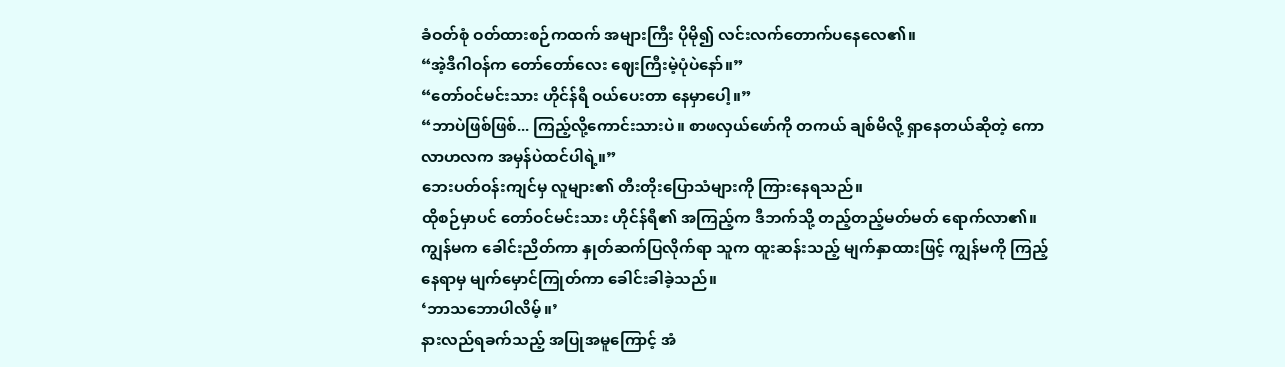ခံဝတ်စုံ ဝတ်ထားစဉ်ကထက် အများကြီး ပိုမို၍ လင်းလက်တောက်ပနေလေ၏။
“အဲ့ဒီဂါဝန်က တော်တော်လေး ဈေးကြီးမဲ့ပုံပဲနော်။”
“တော်ဝင်မင်းသား ဟိုင်န်ရီ ဝယ်ပေးတာ နေမှာပေါ့။”
“ဘာပဲဖြစ်ဖြစ်... ကြည့်လို့ကောင်းသားပဲ။ စာဖလှယ်ဖော်ကို တကယ် ချစ်မိလို့ ရှာနေတယ်ဆိုတဲ့ ကောလာဟလက အမှန်ပဲထင်ပါရဲ့။”
ဘေးပတ်ဝန်းကျင်မှ လူများ၏ တီးတိုးပြောသံများကို ကြားနေရသည်။
ထိုစဉ်မှာပင် တော်ဝင်မင်းသား ဟိုင်န်ရီ၏ အကြည့်က ဒီဘက်သို့ တည့်တည့်မတ်မတ် ရောက်လာ၏။
ကျွန်မက ခေါင်းညိတ်ကာ နှုတ်ဆက်ပြလိုက်ရာ သူက ထူးဆန်းသည့် မျက်နှာထားဖြင့် ကျွန်မကို ကြည့်နေရာမှ မျက်မှောင်ကြုတ်ကာ ခေါင်းခါခဲ့သည်။
‘ဘာသဘောပါလိမ့်။’
နားလည်ရခက်သည့် အပြုအမူကြောင့် အံ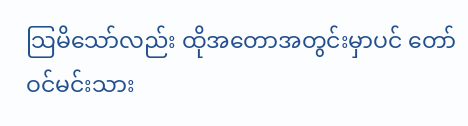သြမိသော်လည်း ထိုအတောအတွင်းမှာပင် တော်ဝင်မင်းသား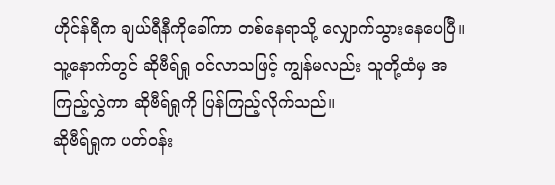ဟိုင်န်ရီက ချယ်ရီနီကိုခေါ်ကာ တစ်နေရာသို့ လျှောက်သွားနေပေပြီ။
သူ့နောက်တွင် ဆိုဗီရ်ရှု ဝင်လာသဖြင့် ကျွန်မလည်း သူတို့ထံမှ အကြည့်လွှဲကာ ဆိုဗီရ်ရှုကို ပြန်ကြည့်လိုက်သည်။
ဆိုဗီရ်ရှုက ပတ်ဝန်း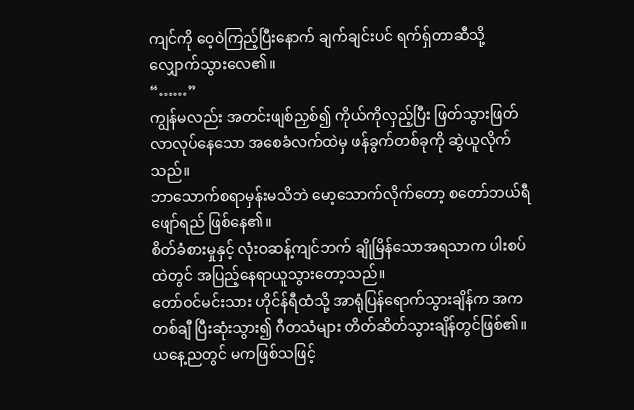ကျင်ကို ဝေ့ဝဲကြည့်ပြီးနောက် ချက်ချင်းပင် ရက်ရှ်တာဆီသို့ လျှောက်သွားလေ၏။
“……”
ကျွန်မလည်း အတင်းဖျစ်ညှစ်၍ ကိုယ်ကိုလှည့်ပြီး ဖြတ်သွားဖြတ်လာလုပ်နေသော အစေခံလက်ထဲမှ ဖန်ခွက်တစ်ခုကို ဆွဲယူလိုက်သည်။
ဘာသောက်စရာမှန်းမသိဘဲ မော့သောက်လိုက်တော့ စတော်ဘယ်ရီဖျော်ရည် ဖြစ်နေ၏။
စိတ်ခံစားမှုနှင့် လုံးဝဆန့်ကျင်ဘက် ချိုမြိန်သောအရသာက ပါးစပ်ထဲတွင် အပြည့်နေရာယူသွားတော့သည်။
တော်ဝင်မင်းသား ဟိုင်န်ရီထံသို့ အာရုံပြန်ရောက်သွားချိန်က အကတစ်ချီ ပြီးဆုံးသွား၍ ဂီတသံများ တိတ်ဆိတ်သွားချိန်တွင်ဖြစ်၏။
ယနေ့ညတွင် မကဖြစ်သဖြင့်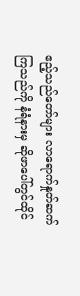ဧည့်သည်တော်များ လာရောက်နှုတ်ဆက်ကြသည်ကို နံရံနားမှ ဆိုဖာပေါ်တွင်ထိုင်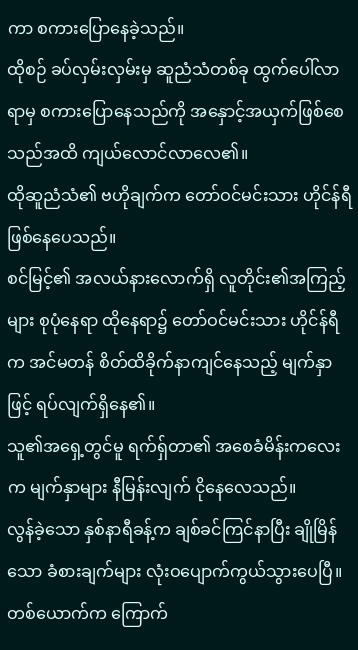ကာ စကားပြောနေခဲ့သည်။
ထိုစဉ် ခပ်လှမ်းလှမ်းမှ ဆူညံသံတစ်ခု ထွက်ပေါ်လာရာမှ စကားပြောနေသည်ကို အနှောင့်အယှက်ဖြစ်စေသည်အထိ ကျယ်လောင်လာလေ၏။
ထိုဆူညံသံ၏ ဗဟိုချက်က တော်ဝင်မင်းသား ဟိုင်န်ရီဖြစ်နေပေသည်။
စင်မြင့်၏ အလယ်နားလောက်ရှိ လူတိုင်း၏အကြည့်များ စုပုံနေရာ ထိုနေရာ၌ တော်ဝင်မင်းသား ဟိုင်န်ရီက အင်မတန် စိတ်ထိခိုက်နာကျင်နေသည့် မျက်နှာဖြင့် ရပ်လျက်ရှိနေ၏။
သူ၏အရှေ့တွင်မူ ရက်ရှ်တာ၏ အစေခံမိန်းကလေးက မျက်နှာများ နီမြန်းလျက် ငိုနေလေသည်။
လွန်ခဲ့သော နှစ်နာရီခန့်က ချစ်ခင်ကြင်နာပြီး ချိုမြိန်သော ခံစားချက်များ လုံးဝပျောက်ကွယ်သွားပေပြီ။
တစ်ယောက်က ကြောက်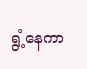ရွံ့နေကာ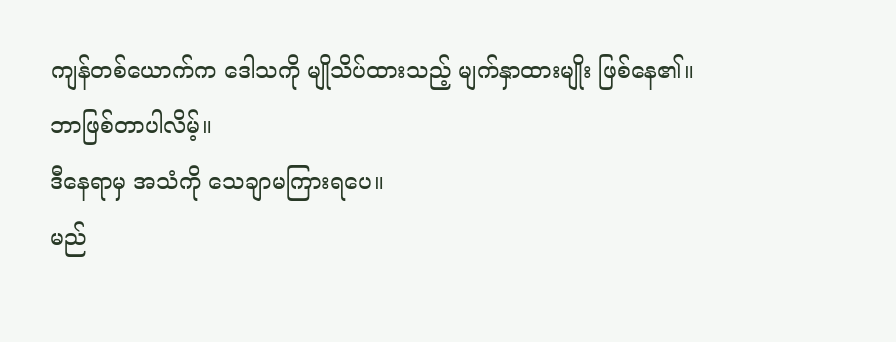ကျန်တစ်ယောက်က ဒေါသကို မျိုသိပ်ထားသည့် မျက်နှာထားမျိုး ဖြစ်နေ၏။
ဘာဖြစ်တာပါလိမ့်။
ဒီနေရာမှ အသံကို သေချာမကြားရပေ။
မည်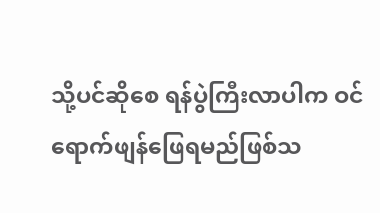သို့ပင်ဆိုစေ ရန်ပွဲကြီးလာပါက ဝင်ရောက်ဖျန်ဖြေရမည်ဖြစ်သ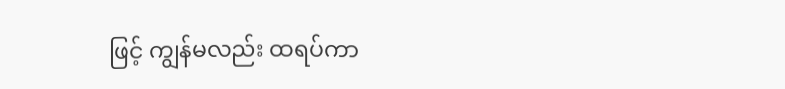ဖြင့် ကျွန်မလည်း ထရပ်ကာ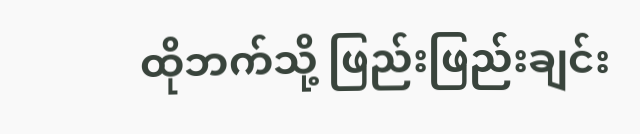ထိုဘက်သို့ ဖြည်းဖြည်းချင်း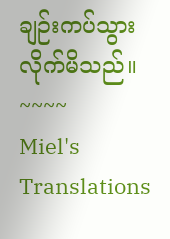ချဉ်းကပ်သွားလိုက်မိသည်။
~~~~
Miel's Translations